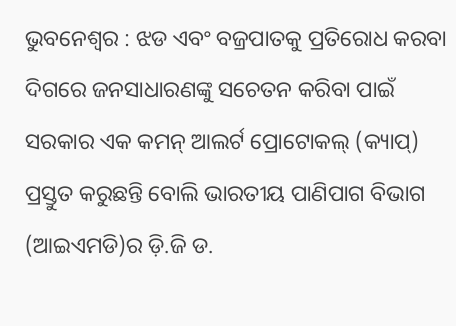ଭୁବନେଶ୍ୱର : ଝଡ ଏବଂ ବଜ୍ରପାତକୁ ପ୍ରତିରୋଧ କରବା ଦିଗରେ ଜନସାଧାରଣଙ୍କୁ ସଚେତନ କରିବା ପାଇଁ ସରକାର ଏକ କମନ୍ ଆଲର୍ଟ ପ୍ରୋଟୋକଲ୍ (କ୍ୟାପ୍) ପ୍ରସ୍ତୁତ କରୁଛନ୍ତି ବୋଲି ଭାରତୀୟ ପାଣିପାଗ ବିଭାଗ (ଆଇଏମଡି)ର ଡ଼ି.ଜି ଡ.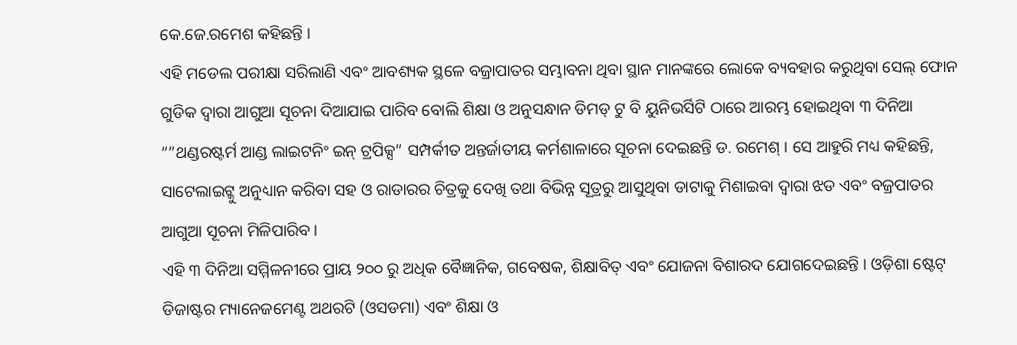କେ.ଜେ.ରମେଶ କହିଛନ୍ତି ।
ଏହି ମଡେଲ ପରୀକ୍ଷା ସରିଲାଣି ଏବଂ ଆବଶ୍ୟକ ସ୍ଥଳେ ବଜ୍ରାପାତର ସମ୍ଭାବନା ଥିବା ସ୍ଥାନ ମାନଙ୍କରେ ଲୋକେ ବ୍ୟବହାର କରୁଥିବା ସେଲ୍ ଫୋନ ଗୁଡିକ ଦ୍ୱାରା ଆଗୁଆ ସୂଚନା ଦିଆଯାଇ ପାରିବ ବୋଲି ଶିକ୍ଷା ଓ ଅନୁସନ୍ଧାନ ଡିମଡ୍ ଟୁ ବି ୟୁନିଭର୍ସିଟି ଠାରେ ଆରମ୍ଭ ହୋଇଥିବା ୩ ଦିନିଆ “”ଥଣ୍ଡରଷ୍ଟର୍ମ ଆଣ୍ଡ ଲାଇଟନିଂ ଇନ୍ ଟ୍ରପିକ୍ସ” ସମ୍ପର୍କୀତ ଅନ୍ତର୍ଜାତୀୟ କର୍ମଶାଳାରେ ସୂଚନା ଦେଇଛନ୍ତି ଡ. ରମେଶ୍ । ସେ ଆହୁରି ମଧ୍ୟ କହିଛନ୍ତି, ସାଟେଲାଇଟ୍କୁ ଅନୁଧ୍ୟାନ କରିବା ସହ ଓ ରାଡାରର ଚିତ୍ରକୁ ଦେଖି ତଥା ବିଭିନ୍ନ ସୂତ୍ରରୁ ଆସୁଥିବା ଡାଟାକୁ ମିଶାଇବା ଦ୍ୱାରା ଝଡ ଏବଂ ବଜ୍ରପାତର ଆଗୁଆ ସୂଚନା ମିଳିପାରିବ ।
ଏହି ୩ ଦିନିଆ ସମ୍ମିଳନୀରେ ପ୍ରାୟ ୨୦୦ ରୁ ଅଧିକ ବୈଜ୍ଞାନିକ, ଗବେଷକ, ଶିକ୍ଷାବିତ୍ ଏବଂ ଯୋଜନା ବିଶାରଦ ଯୋଗଦେଇଛନ୍ତି । ଓଡ଼ିଶା ଷ୍ଟେଟ୍ ଡିଜାଷ୍ଟର ମ୍ୟାନେଜମେଣ୍ଟ ଅଥରଟି (ଓସଡମା) ଏବଂ ଶିକ୍ଷା ଓ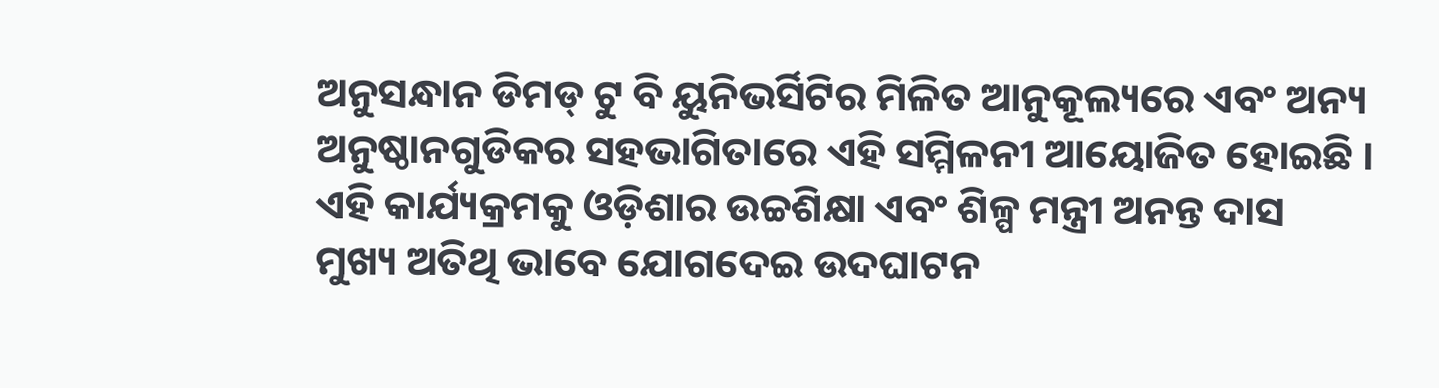ଅନୁସନ୍ଧାନ ଡିମଡ୍ ଟୁ ବି ୟୁନିଭର୍ସିଟିର ମିଳିତ ଆନୁକୂଲ୍ୟରେ ଏବଂ ଅନ୍ୟ ଅନୁଷ୍ଠାନଗୁଡିକର ସହଭାଗିତାରେ ଏହି ସମ୍ମିଳନୀ ଆୟୋଜିତ ହୋଇଛି ।
ଏହି କାର୍ଯ୍ୟକ୍ରମକୁ ଓଡ଼ିଶାର ଉଚ୍ଚଶିକ୍ଷା ଏବଂ ଶିଳ୍ପ ମନ୍ତ୍ରୀ ଅନନ୍ତ ଦାସ ମୁଖ୍ୟ ଅତିଥି ଭାବେ ଯୋଗଦେଇ ଉଦଘାଟନ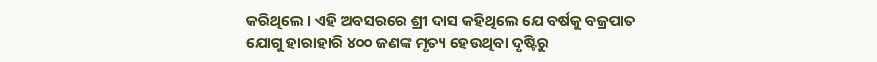କରିଥିଲେ । ଏହି ଅବସରରେ ଶ୍ରୀ ଦାସ କହିଥିଲେ ଯେ ବର୍ଷକୁ ବଜ୍ରପାତ ଯୋଗୁ ହାରାହାରି ୪୦୦ ଜଣଙ୍କ ମୃତ୍ୟ ହେଉଥିବା ଦୃଷ୍ଟିରୁ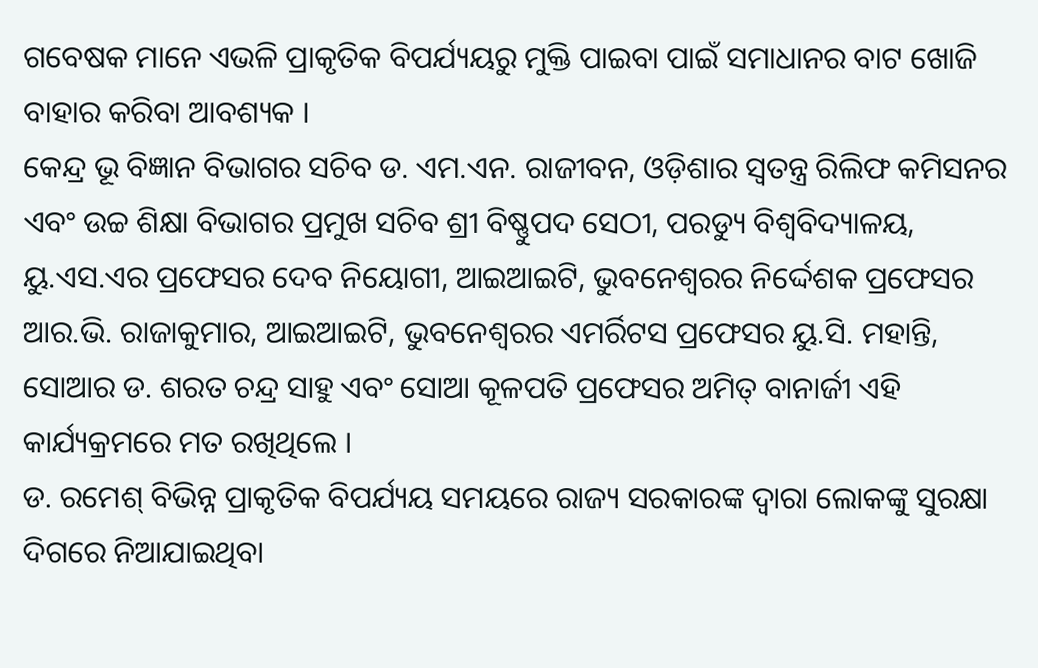ଗବେଷକ ମାନେ ଏଭଳି ପ୍ରାକୃତିକ ବିପର୍ଯ୍ୟୟରୁ ମୁକ୍ତି ପାଇବା ପାଇଁ ସମାଧାନର ବାଟ ଖୋଜି ବାହାର କରିବା ଆବଶ୍ୟକ ।
କେନ୍ଦ୍ର ଭୂ ବିଜ୍ଞାନ ବିଭାଗର ସଚିବ ଡ. ଏମ.ଏନ. ରାଜୀବନ, ଓଡ଼ିଶାର ସ୍ୱତନ୍ତ୍ର ରିଲିଫ କମିସନର ଏବଂ ଉଚ୍ଚ ଶିକ୍ଷା ବିଭାଗର ପ୍ରମୁଖ ସଚିବ ଶ୍ରୀ ବିଷ୍ଣୁପଦ ସେଠୀ, ପରଡ୍ୟୁ ବିଶ୍ୱବିଦ୍ୟାଳୟ, ୟୁ.ଏସ.ଏର ପ୍ରଫେସର ଦେବ ନିୟୋଗୀ, ଆଇଆଇଟି, ଭୁବନେଶ୍ୱରର ନିର୍ଦ୍ଦେଶକ ପ୍ରଫେସର ଆର.ଭି. ରାଜାକୁମାର, ଆଇଆଇଟି, ଭୁବନେଶ୍ୱରର ଏମର୍ରିଟସ ପ୍ରଫେସର ୟୁ.ସି. ମହାନ୍ତି, ସୋଆର ଡ. ଶରତ ଚନ୍ଦ୍ର ସାହୁ ଏବଂ ସୋଆ କୂଳପତି ପ୍ରଫେସର ଅମିତ୍ ବାନାର୍ଜୀ ଏହି କାର୍ଯ୍ୟକ୍ରମରେ ମତ ରଖିଥିଲେ ।
ଡ. ରମେଶ୍ ବିଭିନ୍ନ ପ୍ରାକୃତିକ ବିପର୍ଯ୍ୟୟ ସମୟରେ ରାଜ୍ୟ ସରକାରଙ୍କ ଦ୍ୱାରା ଲୋକଙ୍କୁ ସୁରକ୍ଷା ଦିଗରେ ନିଆଯାଇଥିବା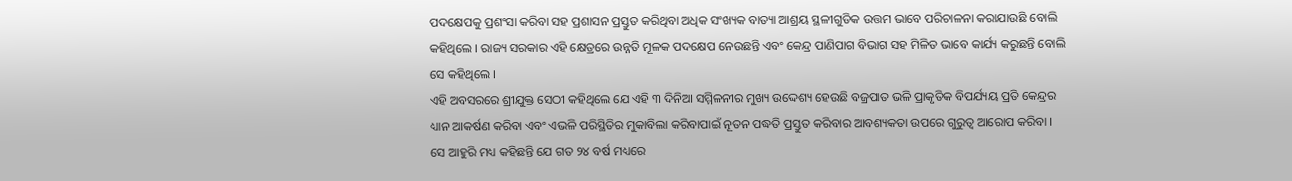ପଦକ୍ଷେପକୁ ପ୍ରଶଂସା କରିବା ସହ ପ୍ରଶାସନ ପ୍ରସ୍ତୁତ କରିଥିବା ଅଧିକ ସଂଖ୍ୟକ ବାତ୍ୟା ଆଶ୍ରୟ ସ୍ଥଳୀଗୁଡିକ ଉତ୍ତମ ଭାବେ ପରିଚାଳନା କରାଯାଉଛି ବୋଲି କହିଥିଲେ । ରାଜ୍ୟ ସରକାର ଏହି କ୍ଷେତ୍ରରେ ଉନ୍ନତି ମୂଳକ ପଦକ୍ଷେପ ନେଉଛନ୍ତି ଏବଂ କେନ୍ଦ୍ର ପାଣିପାଗ ବିଭାଗ ସହ ମିଳିତ ଭାବେ କାର୍ଯ୍ୟ କରୁଛନ୍ତି ବୋଲି ସେ କହିଥିଲେ ।
ଏହି ଅବସରରେ ଶ୍ରୀଯୁକ୍ତ ସେଠୀ କହିଥିଲେ ଯେ ଏହି ୩ ଦିନିଆ ସମ୍ମିଳନୀର ମୁଖ୍ୟ ଉଦ୍ଦେଶ୍ୟ ହେଉଛି ବଜ୍ରପାତ ଭଳି ପ୍ରାକୃତିକ ବିପର୍ଯ୍ୟୟ ପ୍ରତି କେନ୍ଦ୍ରର ଧ୍ୟାନ ଆକର୍ଷଣ କରିବା ଏବଂ ଏଭଳି ପରିସ୍ଥିତିର ମୁକାବିଲା କରିବାପାଇଁ ନୂତନ ପଦ୍ଧତି ପ୍ରସ୍ତୁତ କରିବାର ଆବଶ୍ୟକତା ଉପରେ ଗୁରୁତ୍ୱ ଆରୋପ କରିବା । ସେ ଆହୁରି ମଧ୍ୟ କହିଛନ୍ତି ଯେ ଗତ ୨୪ ବର୍ଷ ମଧ୍ୟରେ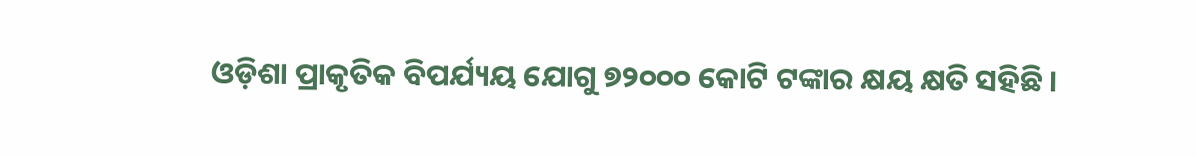ଓଡ଼ିଶା ପ୍ରାକୃତିକ ବିପର୍ଯ୍ୟୟ ଯୋଗୁ ୭୨୦୦୦ କୋଟି ଟଙ୍କାର କ୍ଷୟ କ୍ଷତି ସହିଛି ।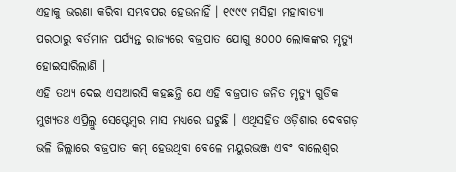ଏହାକୁ ଭରଣା କରିବା ସମ୍ଭବପର ହେଉନାହିଁ । ୧୯୯୯ ମସିହା ମହାବାତ୍ୟା ପରଠାରୁ ବର୍ତମାନ ପର୍ଯ୍ୟନ୍ତ ରାଜ୍ୟରେ ବଜ୍ରପାତ ଯୋଗୁ ୫୦୦୦ ଲୋକଙ୍କର ମୃତ୍ୟୁ ହୋଇସାରିଲାଣି ।
ଏହି ତଥ୍ୟ ଦେଇ ଏସଆରସି କହଛନ୍ତି ଯେ ଏହି ବଜ୍ରପାତ ଜନିତ ମୃତ୍ୟୁ ଗୁଡିକ ମୁଖ୍ୟତଃ ଏପ୍ରିଲ୍ରୁ ସେପ୍ଟେମ୍ବର ମାସ ମଧ୍ୟରେ ଘଟୁଛି । ଏଥିସହିତ ଓଡ଼ିଶାର ଦେବଗଡ଼ ଭଳି ଜିଲ୍ଲାରେ ବଜ୍ରପାତ କମ୍ ହେଉଥିବା ବେଳେ ମୟୁରଭଞ୍ଜ ଏବଂ ବାଲେଶ୍ୱର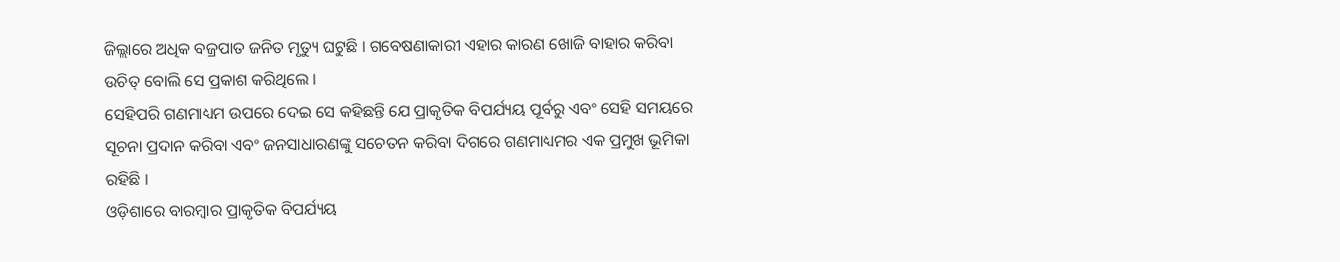ଜିଲ୍ଲାରେ ଅଧିକ ବଜ୍ରପାତ ଜନିତ ମୃତ୍ୟୁ ଘଟୁଛି । ଗବେଷଣାକାରୀ ଏହାର କାରଣ ଖୋଜି ବାହାର କରିବା ଉଚିତ୍ ବୋଲି ସେ ପ୍ରକାଶ କରିଥିଲେ ।
ସେହିପରି ଗଣମାଧ୍ୟମ ଉପରେ ଦେଇ ସେ କହିଛନ୍ତି ଯେ ପ୍ରାକୃତିକ ବିପର୍ଯ୍ୟୟ ପୂର୍ବରୁ ଏବଂ ସେହି ସମୟରେ ସୂଚନା ପ୍ରଦାନ କରିବା ଏବଂ ଜନସାଧାରଣଙ୍କୁ ସଚେତନ କରିବା ଦିଗରେ ଗଣମାଧ୍ୟମର ଏକ ପ୍ରମୁଖ ଭୂମିକା ରହିଛି ।
ଓଡ଼ିଶାରେ ବାରମ୍ବାର ପ୍ରାକୃତିକ ବିପର୍ଯ୍ୟୟ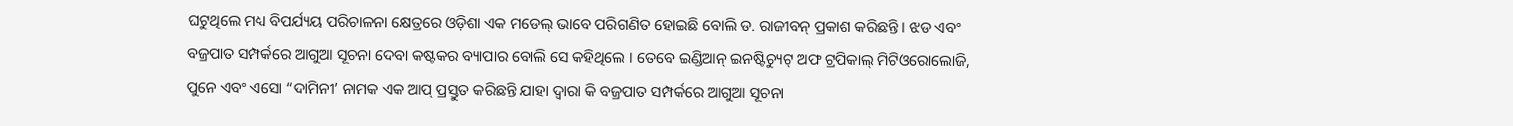ଘଟୁଥିଲେ ମଧ୍ୟ ବିପର୍ଯ୍ୟୟ ପରିଚାଳନା କ୍ଷେତ୍ରରେ ଓଡ଼ିଶା ଏକ ମଡେଲ୍ ଭାବେ ପରିଗଣିତ ହୋଇଛି ବୋଲି ଡ. ରାଜୀବନ୍ ପ୍ରକାଶ କରିଛନ୍ତି । ଝଡ ଏବଂ ବଜ୍ରପାତ ସମ୍ପର୍କରେ ଆଗୁଆ ସୂଚନା ଦେବା କଷ୍ଟକର ବ୍ୟାପାର ବୋଲି ସେ କହିଥିଲେ । ତେବେ ଇଣ୍ଡିଆନ୍ ଇନଷ୍ଟିଚ୍ୟୁଟ୍ ଅଫ ଟ୍ରପିକାଲ୍ ମିଟିଓରୋଲୋଜି, ପୁନେ ଏବଂ ଏସୋ “ଦାମିନୀ’ ନାମକ ଏକ ଆପ୍ ପ୍ରସ୍ତୁତ କରିଛନ୍ତି ଯାହା ଦ୍ୱାରା କି ବଜ୍ରପାତ ସମ୍ପର୍କରେ ଆଗୁଆ ସୂଚନା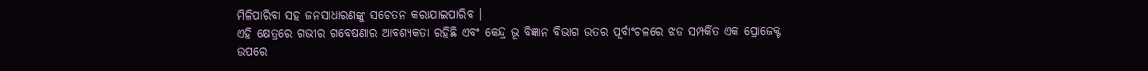ମିଳିପାରିବା ସହ ଜନସାଧାରଣଙ୍କୁ ସଚେତନ କରାଯାଇପାରିବ ।
ଏହି କ୍ଷେତ୍ରରେ ଗଭୀର ଗବେଷଣାର ଆବଶ୍ୟକତା ରହିଛି ଏବଂ କେନ୍ଦ୍ର ଭୂ ବିଜ୍ଞାନ ବିଭାଗ ଉତର ପୂର୍ବାଂଚଳରେ ଝଡ ସମ୍ପର୍କିତ ଏକ ପ୍ରୋଜେକ୍ଟ ଉପରେ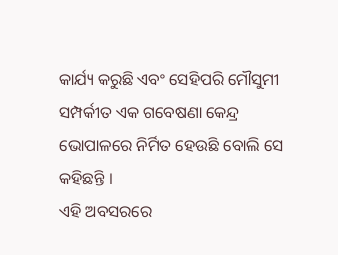କାର୍ଯ୍ୟ କରୁଛି ଏବଂ ସେହିପରି ମୌସୁମୀ ସମ୍ପର୍କୀତ ଏକ ଗବେଷଣା କେନ୍ଦ୍ର ଭୋପାଳରେ ନିର୍ମିତ ହେଉଛି ବୋଲି ସେ କହିଛନ୍ତି ।
ଏହି ଅବସରରେ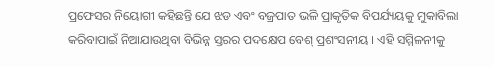ପ୍ରଫେସର ନିୟୋଗୀ କହିଛନ୍ତି ଯେ ଝଡ ଏବଂ ବଜ୍ରପାତ ଭଳି ପ୍ରାକୃତିକ ବିପର୍ଯ୍ୟୟକୁ ମୁକାବିଲା କରିବାପାଇଁ ନିଆଯାଉଥିବା ବିଭିନ୍ନ ସ୍ତରର ପଦକ୍ଷେପ ବେଶ୍ ପ୍ରଶଂସନୀୟ । ଏହି ସମ୍ମିଳନୀକୁ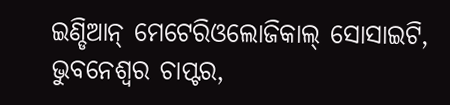ଇଣ୍ଡିଆନ୍ ମେଟେରିଓଲୋଜିକାଲ୍ ସୋସାଇଟି, ଭୁବନେଶ୍ୱର ଚାପ୍ଟର,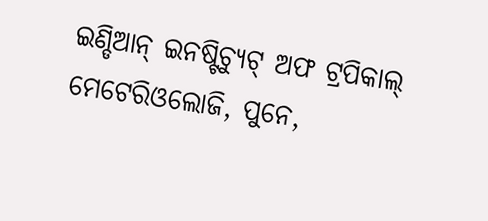ଇଣ୍ଡିଆନ୍ ଇନଷ୍ଟିଚ୍ୟୁଟ୍ ଅଫ ଟ୍ରପିକାଲ୍ ମେଟେରିଓଲୋଜି, ପୁନେ,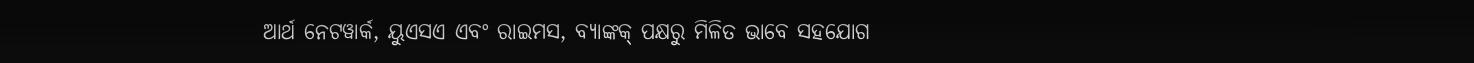ଆର୍ଥ ନେଟୱାର୍କ, ୟୁଏସଏ ଏବଂ ରାଇମସ, ବ୍ୟାଙ୍କକ୍ ପକ୍ଷରୁ ମିଳିତ ଭାବେ ସହଯୋଗ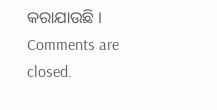କରାଯାଉଛି ।
Comments are closed.